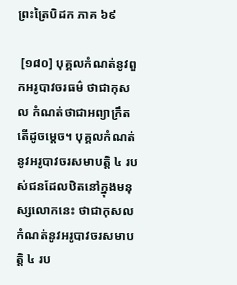ព្រះត្រៃបិដក ភាគ ៦៩

 [១៨០] បុគ្គលកំណត់នូវពួកអរូបាវចរធម៌ ថាជាកុសល កំណត់ថាជាអព្យាក្រឹត តើដូចម្ដេច។ បុគ្គលកំណត់នូវអរូបាវចរសមាបត្តិ ៤ របស់ជនដែលឋិតនៅក្នុងមនុស្សលោកនេះ ថាជាកុសល កំណត់នូវអរូបាវចរសមាបត្តិ ៤ រប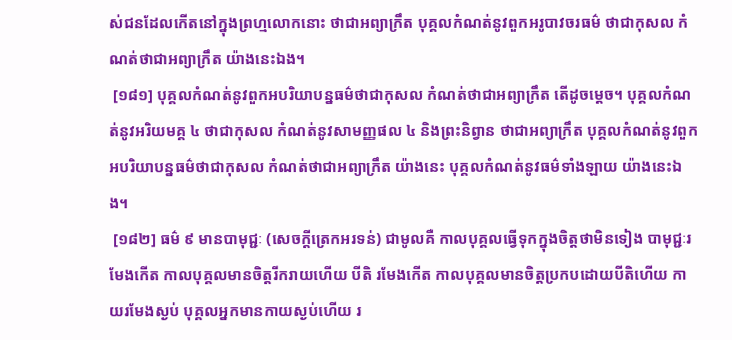ស់ជនដែលកើតនៅក្នុងព្រហ្មលោកនោះ ថាជាអព្យាក្រឹត បុគ្គលកំណត់នូវពួកអរូបាវចរធម៌ ថាជាកុសល កំណត់ថាជាអព្យាក្រឹត យ៉ាងនេះឯង។
 [១៨១] បុគ្គលកំណត់នូវពួកអបរិយាបន្នធម៌ថាជាកុសល កំណត់ថាជាអព្យាក្រឹត តើដូចម្ដេច។ បុគ្គលកំណត់នូវអរិយមគ្គ ៤ ថាជាកុសល កំណត់នូវសាមញ្ញផល ៤ និងព្រះនិព្វាន ថាជាអព្យាក្រឹត បុគ្គលកំណត់នូវពួកអបរិយាបន្នធម៌ថាជាកុសល កំណត់ថាជាអព្យាក្រឹត យ៉ាងនេះ បុគ្គលកំណត់នូវធម៌ទាំងឡាយ យ៉ាងនេះឯង។
 [១៨២] ធម៌ ៩ មានបាមុជ្ជៈ (សេចក្ដីត្រេកអរទន់) ជាមូលគឺ កាលបុគ្គលធ្វើទុកក្នុងចិត្តថាមិនទៀង បាមុជ្ជៈរមែងកើត កាលបុគ្គលមានចិត្តរីករាយហើយ បីតិ រមែងកើត កាលបុគ្គលមានចិត្តប្រកបដោយបីតិហើយ កាយរមែងស្ងប់ បុគ្គលអ្នកមានកាយស្ងប់ហើយ រ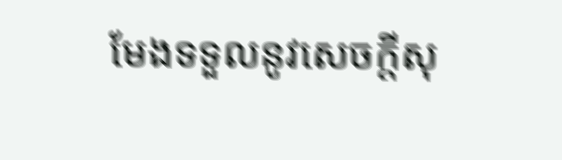មែងទទួលនូវសេចក្ដីសុ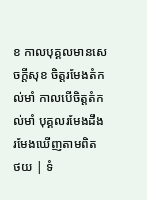ខ កាលបុគ្គលមានសេចក្ដីសុខ ចិត្តរមែងតំកល់មាំ កាលបើចិត្តតំកល់មាំ បុគ្គលរមែងដឹង រមែងឃើញតាមពិត
ថយ | ទំ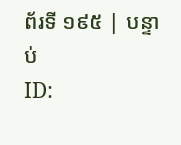ព័រទី ១៩៥ | បន្ទាប់
ID: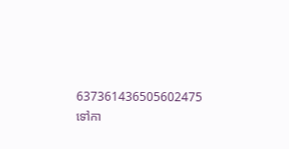637361436505602475
ទៅកា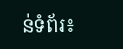ន់ទំព័រ៖